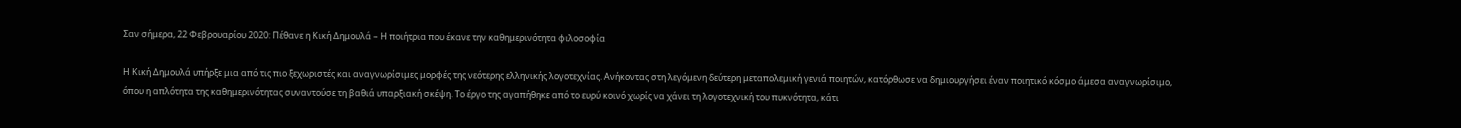Σαν σήμερα, 22 Φεβρουαρίου 2020: Πέθανε η Κική Δημουλά – Η ποιήτρια που έκανε την καθημερινότητα φιλοσοφία

Η Κική Δημουλά υπήρξε μια από τις πιο ξεχωριστές και αναγνωρίσιμες μορφές της νεότερης ελληνικής λογοτεχνίας. Ανήκοντας στη λεγόμενη δεύτερη μεταπολεμική γενιά ποιητών, κατόρθωσε να δημιουργήσει έναν ποιητικό κόσμο άμεσα αναγνωρίσιμο, όπου η απλότητα της καθημερινότητας συναντούσε τη βαθιά υπαρξιακή σκέψη. Το έργο της αγαπήθηκε από το ευρύ κοινό χωρίς να χάνει τη λογοτεχνική του πυκνότητα, κάτι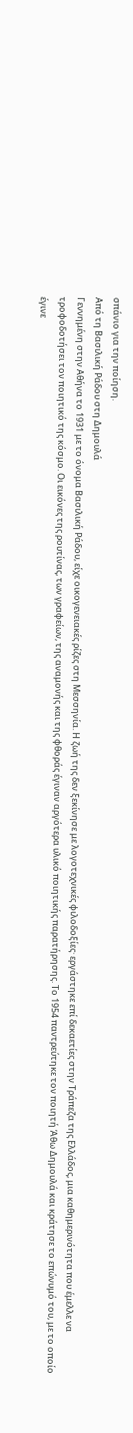σπάνιο για την ποίηση.
Από τη Βασιλική Ράδου στη Δημουλά
Γεννημένη στην Αθήνα το 1931 με το όνομα Βασιλική Ράδου, είχε οικογενειακές ρίζες στη Μεσσηνία. Η ζωή της δεν ξεκίνησε με λογοτεχνικές φιλοδοξίες· εργάστηκε επί δεκαετίες στην Τράπεζα της Ελλάδος, μια καθημερινότητα που έμελλε να τροφοδοτήσει τον ποιητικό της κόσμο. Οι εικόνες της ρουτίνας, των γραφείων, της αναμονής και της φθοράς έγιναν αργότερα υλικό ποιητικής παρατήρησης. Το 1954 παντρεύτηκε τον ποιητή Άθω Δημουλά και κράτησε το επώνυμό του, με το οποίο έγινε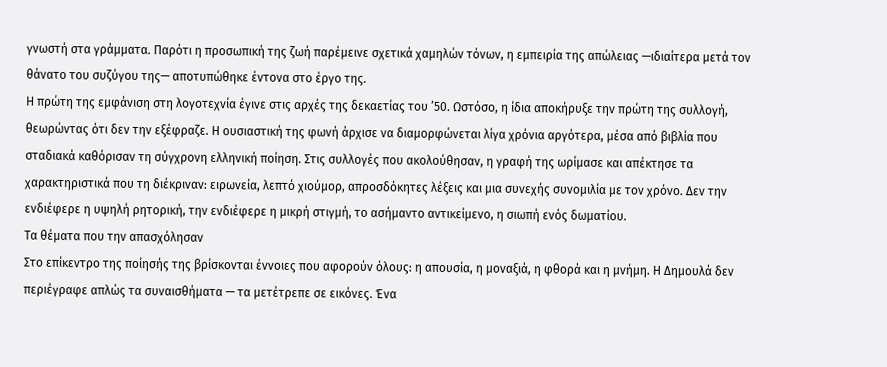γνωστή στα γράμματα. Παρότι η προσωπική της ζωή παρέμεινε σχετικά χαμηλών τόνων, η εμπειρία της απώλειας —ιδιαίτερα μετά τον θάνατο του συζύγου της— αποτυπώθηκε έντονα στο έργο της.
Η πρώτη της εμφάνιση στη λογοτεχνία έγινε στις αρχές της δεκαετίας του ’50. Ωστόσο, η ίδια αποκήρυξε την πρώτη της συλλογή, θεωρώντας ότι δεν την εξέφραζε. Η ουσιαστική της φωνή άρχισε να διαμορφώνεται λίγα χρόνια αργότερα, μέσα από βιβλία που σταδιακά καθόρισαν τη σύγχρονη ελληνική ποίηση. Στις συλλογές που ακολούθησαν, η γραφή της ωρίμασε και απέκτησε τα χαρακτηριστικά που τη διέκριναν: ειρωνεία, λεπτό χιούμορ, απροσδόκητες λέξεις και μια συνεχής συνομιλία με τον χρόνο. Δεν την ενδιέφερε η υψηλή ρητορική, την ενδιέφερε η μικρή στιγμή, το ασήμαντο αντικείμενο, η σιωπή ενός δωματίου.
Τα θέματα που την απασχόλησαν
Στο επίκεντρο της ποίησής της βρίσκονται έννοιες που αφορούν όλους: η απουσία, η μοναξιά, η φθορά και η μνήμη. Η Δημουλά δεν περιέγραφε απλώς τα συναισθήματα — τα μετέτρεπε σε εικόνες. Ένα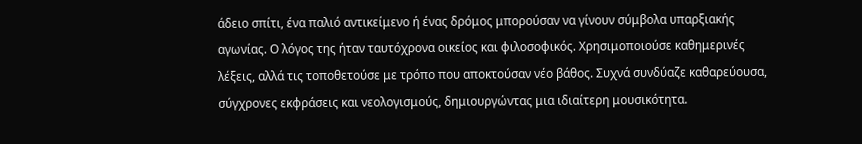άδειο σπίτι, ένα παλιό αντικείμενο ή ένας δρόμος μπορούσαν να γίνουν σύμβολα υπαρξιακής αγωνίας. Ο λόγος της ήταν ταυτόχρονα οικείος και φιλοσοφικός. Χρησιμοποιούσε καθημερινές λέξεις, αλλά τις τοποθετούσε με τρόπο που αποκτούσαν νέο βάθος. Συχνά συνδύαζε καθαρεύουσα, σύγχρονες εκφράσεις και νεολογισμούς, δημιουργώντας μια ιδιαίτερη μουσικότητα.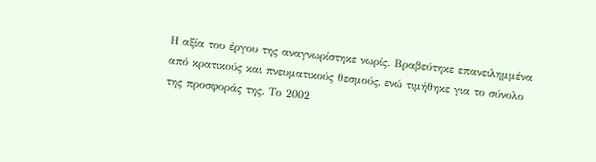Η αξία του έργου της αναγνωρίστηκε νωρίς. Βραβεύτηκε επανειλημμένα από κρατικούς και πνευματικούς θεσμούς, ενώ τιμήθηκε για το σύνολο της προσφοράς της. Το 2002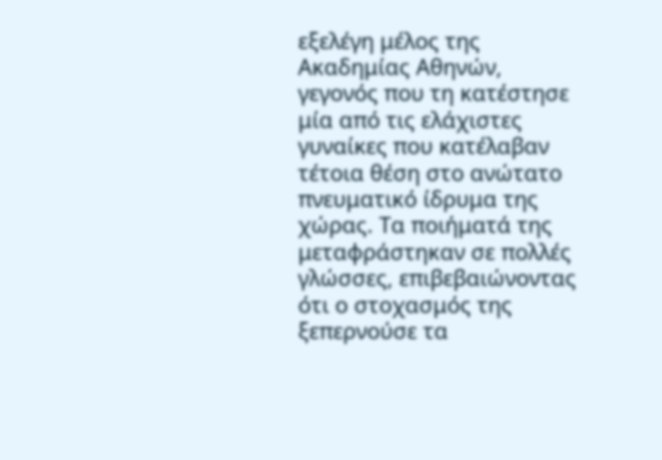εξελέγη μέλος της Ακαδημίας Αθηνών, γεγονός που τη κατέστησε μία από τις ελάχιστες γυναίκες που κατέλαβαν τέτοια θέση στο ανώτατο πνευματικό ίδρυμα της χώρας. Τα ποιήματά της μεταφράστηκαν σε πολλές γλώσσες, επιβεβαιώνοντας ότι ο στοχασμός της ξεπερνούσε τα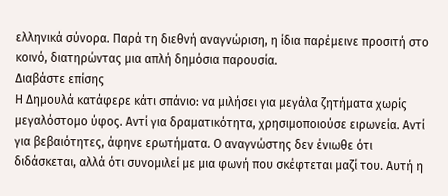ελληνικά σύνορα. Παρά τη διεθνή αναγνώριση, η ίδια παρέμεινε προσιτή στο κοινό, διατηρώντας μια απλή δημόσια παρουσία.
Διαβάστε επίσης
Η Δημουλά κατάφερε κάτι σπάνιο: να μιλήσει για μεγάλα ζητήματα χωρίς μεγαλόστομο ύφος. Αντί για δραματικότητα, χρησιμοποιούσε ειρωνεία. Αντί για βεβαιότητες, άφηνε ερωτήματα. Ο αναγνώστης δεν ένιωθε ότι διδάσκεται, αλλά ότι συνομιλεί με μια φωνή που σκέφτεται μαζί του. Αυτή η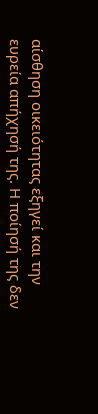αίσθηση οικειότητας εξηγεί και την ευρεία απήχησή της. Η ποίησή της δεν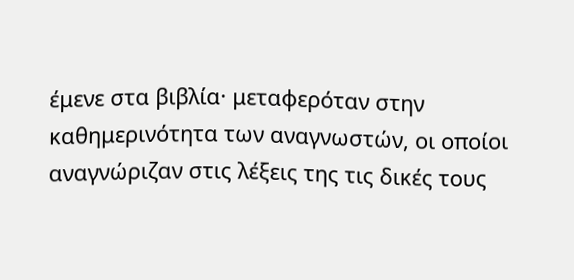έμενε στα βιβλία· μεταφερόταν στην καθημερινότητα των αναγνωστών, οι οποίοι αναγνώριζαν στις λέξεις της τις δικές τους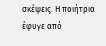σκέψεις. Η ποιήτρια έφυγε από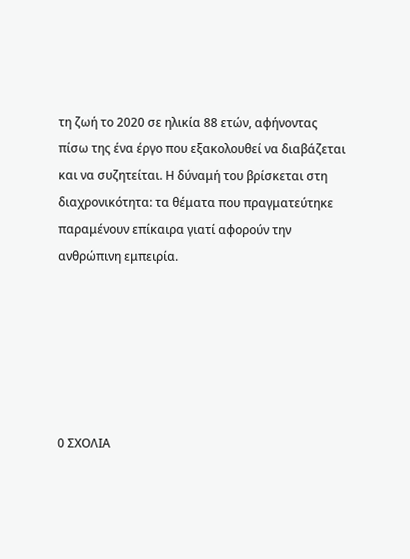τη ζωή το 2020 σε ηλικία 88 ετών, αφήνοντας πίσω της ένα έργο που εξακολουθεί να διαβάζεται και να συζητείται. Η δύναμή του βρίσκεται στη διαχρονικότητα: τα θέματα που πραγματεύτηκε παραμένουν επίκαιρα γιατί αφορούν την ανθρώπινη εμπειρία.






0 ΣΧΟΛΙΑ